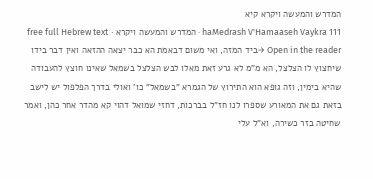המדרש והמעשה ויקרא קיא
haMedrash V'Hamaaseh Vaykra 111 · המדרש והמעשה ויקרא · free full Hebrew text
Open in the reader →ביד המזה, ואי משום דבאמת הא כבר יצאה ההזאה ואין דבר בידו שיחצוץ לו הצלצל, הא מ"מ לא גרע זאת מאלו לבש הצלצל בשמאל שאינו חוצץ להעבודה שהיא בימין, וזה גופא הוא התירוץ של הגמרא "בשמאל" כו' ואולי בדרך הפלפול יש לישב בזאת גם את המאורע שספרו לנו חז"ל בברכות, דחזי שמואל דהוי קא מהדר אחר כהן, ואמר שחיטה בזר כשירה, וא"ל עלי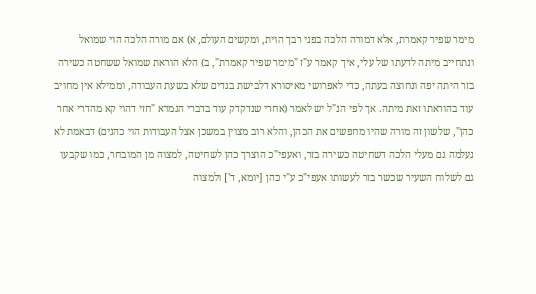מימר שפיר קאמרת, אלא דמורה הלכה בפני רבך הוית, ומקשים העולם, א) אם מורה הלכה הוי שמואל ונתחייב מיתה לדעתו של עלי, איך קאמר ע"ז "מימר שפיר קאמרת", ב) הלא הוראת שמואל ששחטה כשירה בזר היתה יפה ונחוצה בעתה, כדי לאפרושי מאיסורא דלבישת בגדים שלא בשעת העבודה, וממילא אין מחויב עוד בהוראתו זאת מיתה. אך לפי הנ"ל יש לאמר (אחרי שנדקדק עוד בדברי הגמרא "חזי דהוי קא מהדרי אחר כהן", שלשון זה מורה שהיו מחפשים את הכהן, והלא רוב מצוין במשכן אצל העבודות הוי כהנים) דבאמת לא נעלמה גם מעלי הלכה דשחיטה כשירה בזר, ואעפי"כ הוצרך כהן לשחיטה, למצוה מן המובחר, כמו שקבעו גם לשלוח השעיר שכשר בזר לעשותו אעפי"כ ע"י כהן [יומא, ד'] ולמצוה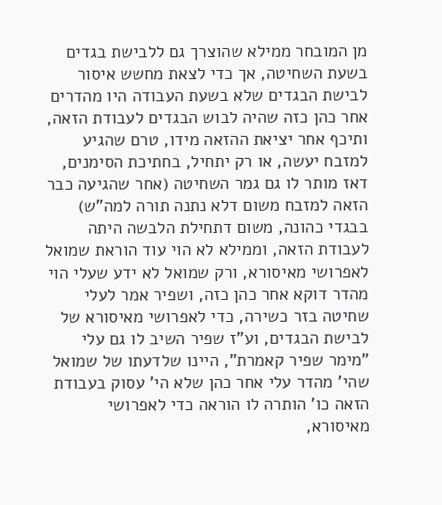מן המובחר ממילא שהוצרך גם ללבישת בגדים בשעת השחיטה, אך כדי לצאת מחשש איסור לבישת הבגדים שלא בשעת העבודה היו מהדרים אחר כהן כזה שהיה לבוש הבגדים לעבודת הזאה, ותיכף אחר יציאת ההזאה מידו, טרם שהגיע למזבח יעשה, או רק יתחיל, בחתיכת הסימנים, דאז מותר לו גם גמר השחיטה (אחר שהגיעה כבר הזאה למזבח משום דלא נתנה תורה למה"ש) בבגדי כהונה, משום דתחילת הלבשה היתה לעבודת הזאה, וממילא לא הוי עוד הוראת שמואל לאפרושי מאיסורא, ורק שמואל לא ידע שעלי הוי מהדר דוקא אחר כהן כזה, ושפיר אמר לעלי שחיטה בזר כשירה, כדי לאפרושי מאיסורא של לבישת הבגדים, וע"ז שפיר השיב לו גם עלי "מימר שפיר קאמרת", היינו שלדעתו של שמואל שהי' מהדר עלי אחר כהן שלא הי' עסוק בעבודת הזאה כו' הותרה לו הוראה כדי לאפרושי מאיסורא,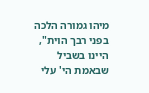מיהו גמורה הלכה בפני רבך הוית", היינו בשביל שבאמת הי' עלי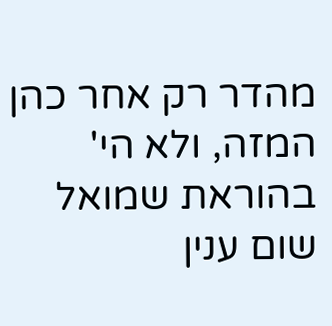מהדר רק אחר כהן המזה, ולא הי' בהוראת שמואל שום ענין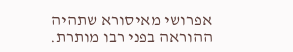אפרושי מאיסורא שתהיה ההוראה בפני רבו מותרת.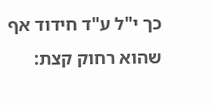כך י"ל ע"ד חידוד אף שהוא רחוק קצת: